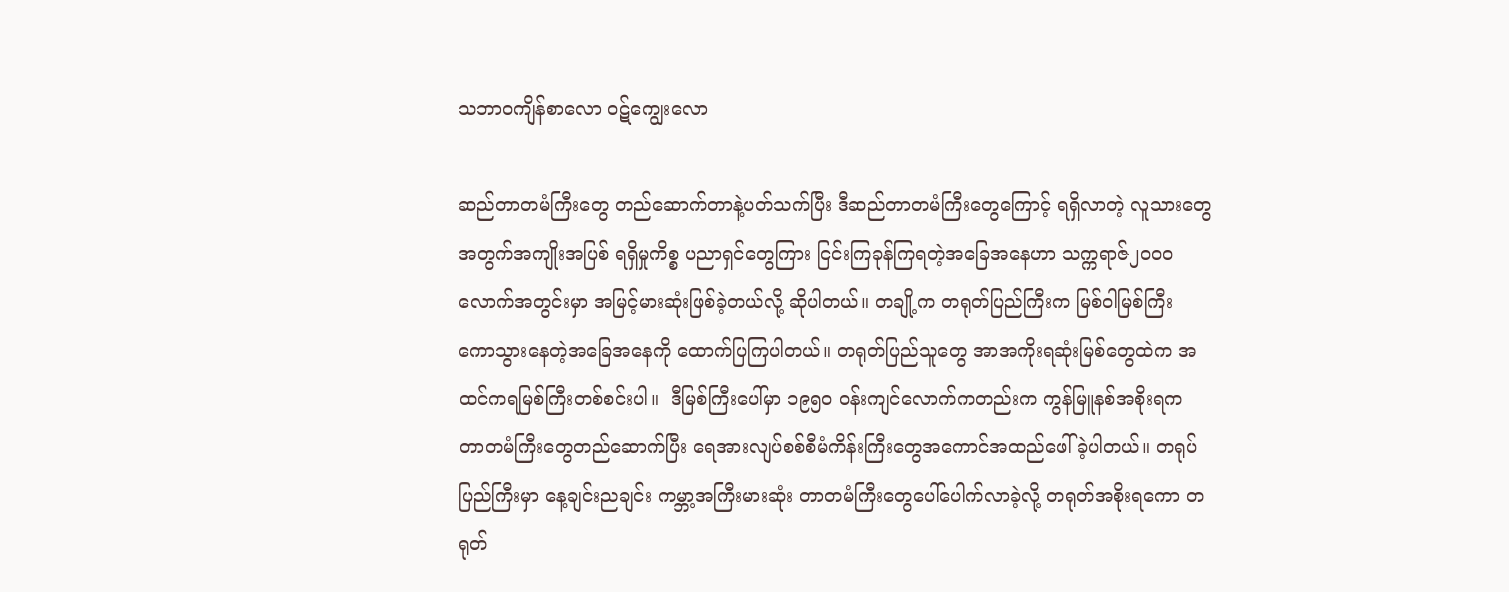သဘာဝကျိန်စာလော ဝဋ်ကျွေးလော

ဆည်တာတမံကြီးတွေ တည်ဆောက်တာနဲ့ပတ်သက်ပြီး ဒီဆည်တာတမံကြီးတွေကြောင့် ရရှိလာတဲ့ လူသားတွေအတွက်အကျိုးအပြစ် ရရှိမှုကိစ္စ ပညာရှင်တွေကြား ငြင်းကြခုန်ကြရတဲ့အခြေအနေဟာ သက္ကရာဇ်၂၀၀၀ လောက်အတွင်းမှာ အမြင့်မားဆုံးဖြစ်ခဲ့တယ်လို့ ဆိုပါတယ်။ တချို့က တရုတ်ပြည်ကြီးက မြစ်ဝါမြစ်ကြီး ကောသွားနေတဲ့အခြေအနေကို ထောက်ပြကြပါတယ်။ တရုတ်ပြည်သူတွေ အာအကိုးရဆုံးမြစ်တွေထဲက အထင်ကရမြစ်ကြီးတစ်စင်းပါ။  ဒီမြစ်ကြီးပေါ်မှာ ၁၉၅၀ ဝန်းကျင်လောက်ကတည်းက ကွန်မြူနစ်အစိုးရက တာတမံကြီးတွေတည်ဆောက်ပြီး ရေအားလျပ်စစ်စီမံကိန်းကြီးတွေအကောင်အထည်ဖေါ်ခဲ့ပါတယ်။ တရုပ်ပြည်ကြီးမှာ နေ့ချင်းညချင်း ကမ္ဘာ့အကြီးမားဆုံး တာတမံကြီးတွေပေါ်ပေါက်လာခဲ့လို့ တရုတ်အစိုးရကော တရုတ်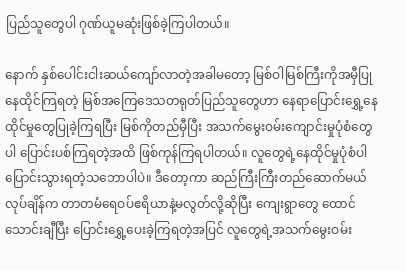ပြည်သူတွေပါ ဂုဏ်ယူမဆုံးဖြစ်ခဲ့ကြပါတယ်။

နောက် နှစ်ပေါင်းငါးဆယ်ကျော်လာတဲ့အခါမတော့ မြစ်ဝါမြစ်ကြီးကိုအမှီပြုနေထိုင်ကြရတဲ့ မြစ်အကြေဒေသတရုတ်ပြည်သူတွေဟာ နေရာပြောင်းရွှေ့နေထိုင်မှုတွေပြုခဲ့ကြရပြီး မြစ်ကိုတည်မှီပြီး အသက်မွေးဝမ်းကျောင်းမှုပုံစံတွေပါ ပြောင်းပစ်ကြရတဲ့အထိ ဖြစ်ကုန်ကြရပါတယ်။ လူတွေရဲ့နေထိုင်မှုပုံစံပါ ပြောင်းသွားရတဲ့သဘောပါပဲ။ ဒီတော့ကာ ဆည်ကြီးကြီးတည်ဆောက်မယ်လုပ်ချိန်က တာတမံရေဝပ်ဧရိယာနဲ့မလွတ်လို့ဆိုပြီး ကျေးရွာတွေ ထောင်သောင်းချီပြီး ပြောင်းရွှေ့ပေးခဲ့ကြရတဲ့အပြင် လူတွေရဲ့အသက်မွေးဝမ်း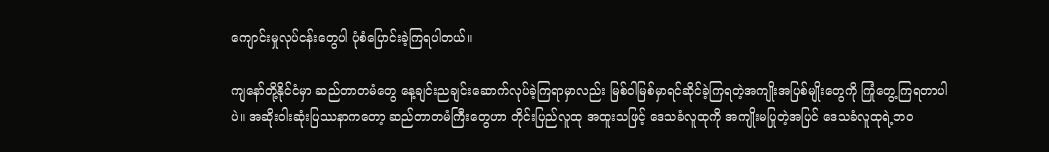ကျောင်းမှုလုပ်ငန်းတွေပါ ပုံစံပြောင်းခဲ့ကြရပါတယ်။

ကျနော်တို့နိုင်ငံမှာ ဆည်တာတမံတွေ နေ့ချင်းညချင်းဆောက်လုပ်ခဲ့ကြရာမှာလည်း မြစ်ဝါမြစ်မှာရင်ဆိုင်ခဲ့ကြရတဲ့အကျိုးအပြစ်မျိုးတွေကို ကြုံတွေ့ကြရတာပါပဲ။ အဆိုးဝါးဆုံးပြဿနာကတော့ ဆည်တာတမံကြီးတွေဟာ တိုင်းပြည်လူထု အထူးသဖြင့် ဒေသခံလူထုကို အကျိုးမပြုတဲ့အပြင် ဒေသခံလူထုရဲ့ဘဝ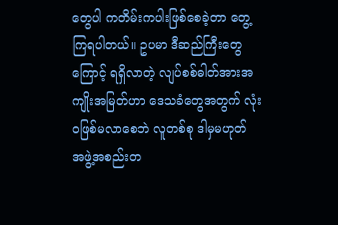တွေပါ ကတိမ်းကပါးဖြစ်စေခဲ့တာ တွေ့ကြရပါတယ်။ ဥပမာ ဒီဆည်ကြီးတွေကြောင့် ရရှိလာတဲ့ လျပ်စစ်ဓါတ်အားအကျိုးအမြတ်ဟာ ဒေသခံတွေအတွက် လုံးဝဖြစ်မလာစေဘဲ လူတစ်စု ဒါမှမဟုတ် အဖွဲ့အစည်းတ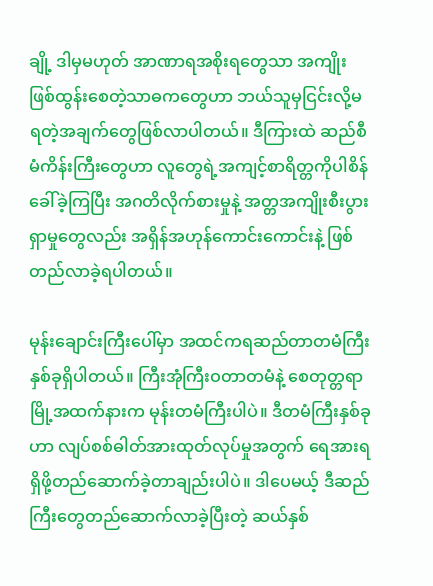ချို့ ဒါမှမဟုတ် အာဏာရအစိုးရတွေသာ အကျိုးဖြစ်ထွန်းစေတဲ့သာဓကတွေဟာ ဘယ်သူမှငြင်းလို့မရတဲ့အချက်တွေဖြစ်လာပါတယ်။ ဒီကြားထဲ ဆည်စီမံကိန်းကြီးတွေဟာ လူတွေရဲ့အကျင့်စာရိတ္တကိုပါစိန်ခေါ်ခဲ့ကြပြီး အဂတိလိုက်စားမှုနဲ့ အတ္တအကျိုးစီးပွားရှာမှုတွေလည်း အရှိန်အဟုန်ကောင်းကောင်းနဲ့ ဖြစ်တည်လာခဲ့ရပါတယ်။

မုန်းချောင်းကြီးပေါ်မှာ အထင်ကရဆည်တာတမံကြီး နှစ်ခုရှိပါတယ်။ ကြီးအုံကြီးဝတာတမံနဲ့ စေတုတ္တရာမြို့အထက်နားက မုန်းတမံကြီးပါပဲ။ ဒီတမံကြီးနှစ်ခုဟာ လျပ်စစ်ဓါတ်အားထုတ်လုပ်မှုအတွက် ရေအားရရှိဖို့တည်ဆောက်ခဲ့တာချည်းပါပဲ။ ဒါပေမယ့် ဒီဆည်ကြီးတွေတည်ဆောက်လာခဲ့ပြီးတဲ့ ဆယ်နှစ်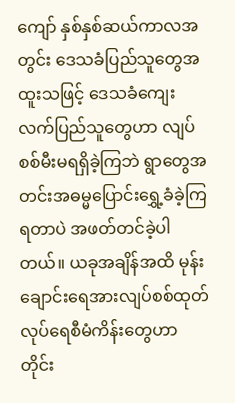ကျော် နှစ်နှစ်ဆယ်ကာလအတွင်း ဒေသခံပြည်သူတွေအထူးသဖြင့် ဒေသခံကျေးလက်ပြည်သူတွေဟာ လျပ်စစ်မီးမရရှိခဲ့ကြဘဲ ရွာတွေအတင်းအဓမ္မပြောင်းရွှေ့ခံခဲ့ကြရတာပဲ အဖတ်တင်ခဲ့ပါတယ်။ ယခုအချိန်အထိ မုန်းချောင်းရေအားလျပ်စစ်ထုတ်လုပ်ရေစီမံကိန်းတွေဟာ တိုင်း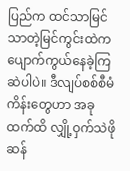ပြည်က ထင်သာမြင်သာတဲ့မြင်ကွင်းထဲက ပျောက်ကွယ်နေခဲ့ကြဆဲပါပဲ။ ဒီလျပ်စစ်စီမံကိန်းတွေဟာ အခုထက်ထိ လျှို့ဝှက်သဲဖိုဆန်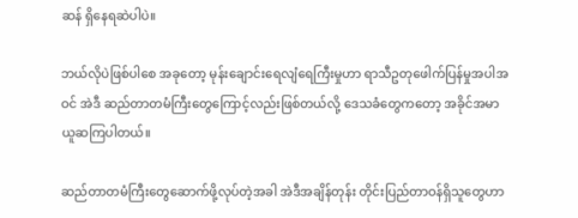ဆန် ရှိနေရဆဲပါပဲ။

ဘယ်လိုပဲဖြစ်ပါစေ အခုတော့ မုန်းချောင်းရေလျံရေကြီးမှုဟာ ရာသီဥတုဖေါက်ပြန်မှုအပါအဝင် အဲဒီ ဆည်တာတမံကြီးတွေကြောင့်လည်းဖြစ်တယ်လို့ ဒေသခံတွေကတော့ အခိုင်အမာယူဆကြပါတယ်။

ဆည်တာတမံကြီးတွေဆောက်ဖို့လုပ်တဲ့အခါ အဲဒီအချိန်တုန်း တိုင်းပြည်တာဝန်ရှိသူတွေဟာ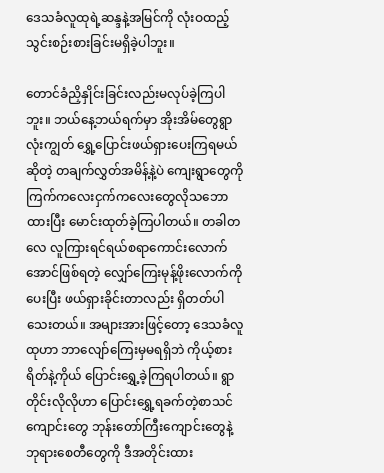ဒေသခံလူထုရဲ့ဆန္ဒနဲ့အမြင်ကို လုံးဝထည့်သွင်းစဉ်းစားခြင်းမရှိခဲ့ပါဘူး။

တောင်ခံညှိနှိုင်းခြင်းလည်းမလုပ်ခဲ့ကြပါဘူး။ ဘယ်နေ့ဘယ်ရက်မှာ အိုးအိမ်တွေရွာလုံးကျွတ် ရွှေ့ပြောင်းဖယ်ရှားပေးကြရမယ်ဆိုတဲ့ တချက်လွှတ်အမိန့်နဲ့ပဲ ကျေးရွာတွေကို ကြက်ကလေးငှက်ကလေးတွေလိုသဘောထားပြီး မောင်းထုတ်ခဲ့ကြပါတယ်။ တခါတလေ လူကြားရင်ရယ်စရာကောင်းလောက်အောင်ဖြစ်ရတဲ့ လျှော်ကြေးမုန့်ဖိုးလောက်ကိုပေးပြီး ဖယ်ရှားခိုင်းတာလည်း ရှိတတ်ပါသေးတယ်။ အများအားဖြင့်တော့ ဒေသခံလူထုဟာ ဘာလျော်ကြေးမှမရရှိဘဲ ကိုယ့်စားရိတ်နဲ့ကိုယ် ပြောင်းရွှေ့ခဲ့ကြရပါတယ်။ ရွာတိုင်းလိုလိုဟာ ပြောင်းရွှေ့ရခက်တဲ့စာသင်ကျောင်းတွေ ဘုန်းတော်ကြီးကျောင်းတွေနဲ့ ဘုရားစေတီတွေကို ဒီအတိုင်းထား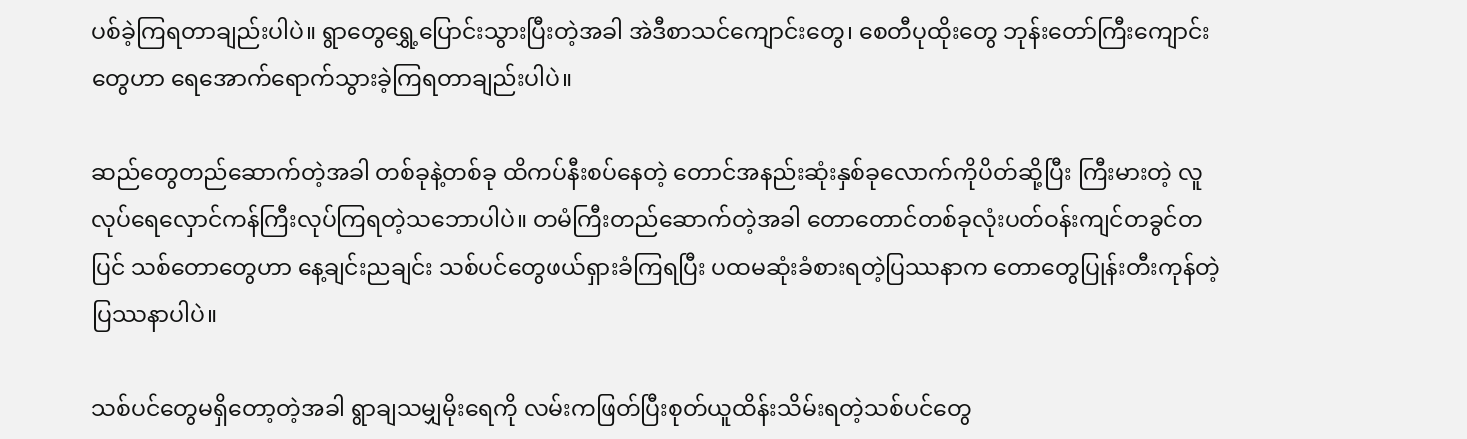ပစ်ခဲ့ကြရတာချည်းပါပဲ။ ရွာတွေရွှေ့ပြောင်းသွားပြီးတဲ့အခါ အဲဒီစာသင်ကျောင်းတွေ၊ စေတီပုထိုးတွေ ဘုန်းတော်ကြီးကျောင်းတွေဟာ ရေအောက်ရောက်သွားခဲ့ကြရတာချည်းပါပဲ။

ဆည်တွေတည်ဆောက်တဲ့အခါ တစ်ခုနဲ့တစ်ခု ထိကပ်နီးစပ်နေတဲ့ တောင်အနည်းဆုံးနှစ်ခုလောက်ကိုပိတ်ဆို့ပြီး ကြီးမားတဲ့ လူလုပ်ရေလှောင်ကန်ကြီးလုပ်ကြရတဲ့သဘောပါပဲ။ တမံကြီးတည်ဆောက်တဲ့အခါ တောတောင်တစ်ခုလုံးပတ်ဝန်းကျင်တခွင်တပြင် သစ်တောတွေဟာ နေ့ချင်းညချင်း သစ်ပင်တွေဖယ်ရှားခံကြရပြီး ပထမဆုံးခံစားရတဲ့ပြဿနာက တောတွေပြုန်းတီးကုန်တဲ့ပြဿနာပါပဲ။

သစ်ပင်တွေမရှိတော့တဲ့အခါ ရွာချသမျှမိုးရေကို လမ်းကဖြတ်ပြီးစုတ်ယူထိန်းသိမ်းရတဲ့သစ်ပင်တွေ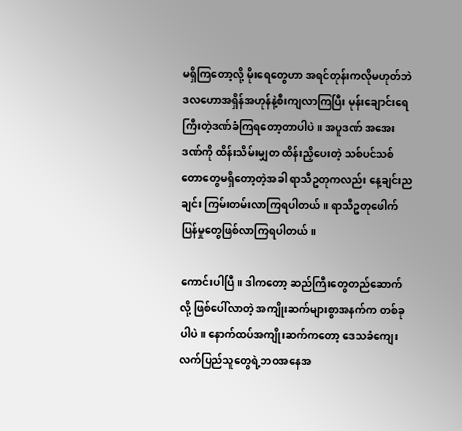မရှိကြတော့လို့ မိုးရေတွေဟာ အရင်တုန်းကလိုမဟုတ်ဘဲ ဒလဟောအရှိန်အဟုန်နဲ့စီးကျလာကြပြီး မုန်းချောင်းရေကြီးတဲ့ဒဏ်ခံကြရတော့တာပါပဲ။ အပူဒဏ် အအေးဒဏ်ကို ထိန်းသိမ်းမျှတ ထိန်းညှိပေးတဲ့ သစ်ပင်သစ်တောတွေမရှိတော့တဲ့အခါ ရာသီဥတုကလည်း နေ့ချင်းညချင်း ကြမ်းတမ်းလာကြရပါတယ်။ ရာသီဥတုဖေါက်ပြန်မှုတွေဖြစ်လာကြရပါတယ်။

ကောင်းပါပြီ။ ဒါကတော့ ဆည်ကြီးတွေတည်ဆောက်လို့ ဖြစ်ပေါ်လာတဲ့ အကျိုးဆက်များစွာအနက်က တစ်ခုပါပဲ။ နောက်ထပ်အကျိုးဆက်ကတော့ ဒေသခံကျေးလက်ပြည်သူတွေရဲ့ဘဝအနေအ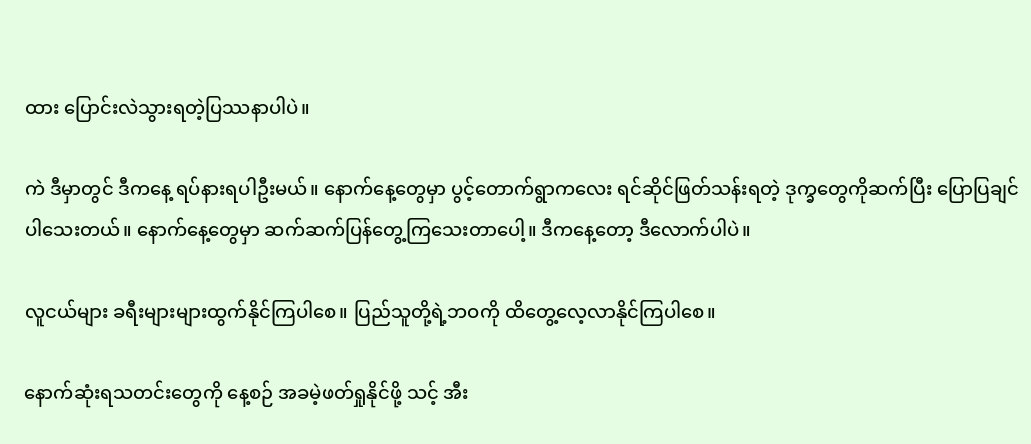ထား ပြောင်းလဲသွားရတဲ့ပြဿနာပါပဲ။

ကဲ ဒီမှာတွင် ဒီကနေ့ ရပ်နားရပါဦးမယ်။ နောက်နေ့တွေမှာ ပွင့်တောက်ရွာကလေး ရင်ဆိုင်ဖြတ်သန်းရတဲ့ ဒုက္ခတွေကိုဆက်ပြီး ပြောပြချင်ပါသေးတယ်။ နောက်နေ့တွေမှာ ဆက်ဆက်ပြန်တွေ့ကြသေးတာပေါ့။ ဒီကနေ့တော့ ဒီလောက်ပါပဲ။

လူငယ်များ ခရီးများများထွက်နိုင်ကြပါစေ။ ပြည်သူတို့ရဲ့ဘဝကို ထိတွေ့လေ့လာနိုင်ကြပါစေ။

နောက်ဆုံးရသတင်းတွေကို နေ့စဉ် အခမဲ့ဖတ်ရှုနိုင်ဖို့ သင့် အီး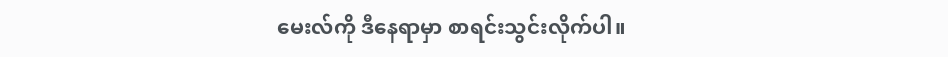မေးလ်ကို ဒီနေရာမှာ စာရင်းသွင်းလိုက်ပါ။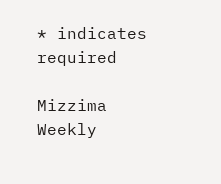* indicates required

Mizzima Weekly